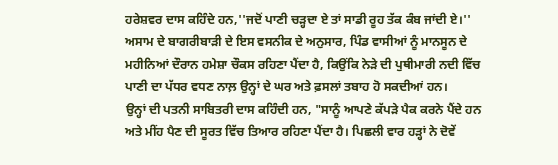ਹਰੇਸ਼ਵਰ ਦਾਸ ਕਹਿੰਦੇ ਹਨ,''ਜਦੋਂ ਪਾਣੀ ਚੜ੍ਹਦਾ ਏ ਤਾਂ ਸਾਡੀ ਰੂਹ ਤੱਕ ਕੰਬ ਜਾਂਦੀ ਏ।'' ਅਸਾਮ ਦੇ ਬਾਗਰੀਬਾੜੀ ਦੇ ਇਸ ਵਸਨੀਕ ਦੇ ਅਨੁਸਾਰ, ਪਿੰਡ ਵਾਸੀਆਂ ਨੂੰ ਮਾਨਸੂਨ ਦੇ ਮਹੀਨਿਆਂ ਦੌਰਾਨ ਹਮੇਸ਼ਾ ਚੌਕਸ ਰਹਿਣਾ ਪੈਂਦਾ ਹੈ, ਕਿਉਂਕਿ ਨੇੜੇ ਦੀ ਪੁਥੀਮਾਰੀ ਨਦੀ ਵਿੱਚ ਪਾਣੀ ਦਾ ਪੱਧਰ ਵਧਣ ਨਾਲ਼ ਉਨ੍ਹਾਂ ਦੇ ਘਰ ਅਤੇ ਫ਼ਸਲਾਂ ਤਬਾਹ ਹੋ ਸਕਦੀਆਂ ਹਨ।
ਉਨ੍ਹਾਂ ਦੀ ਪਤਨੀ ਸਾਬਿਤਰੀ ਦਾਸ ਕਹਿੰਦੀ ਹਨ, "ਸਾਨੂੰ ਆਪਣੇ ਕੱਪੜੇ ਪੈਕ ਕਰਨੇ ਪੈਂਦੇ ਹਨ ਅਤੇ ਮੀਂਹ ਪੈਣ ਦੀ ਸੂਰਤ ਵਿੱਚ ਤਿਆਰ ਰਹਿਣਾ ਪੈਂਦਾ ਹੈ। ਪਿਛਲੀ ਵਾਰ ਹੜ੍ਹਾਂ ਨੇ ਦੋਵੇਂ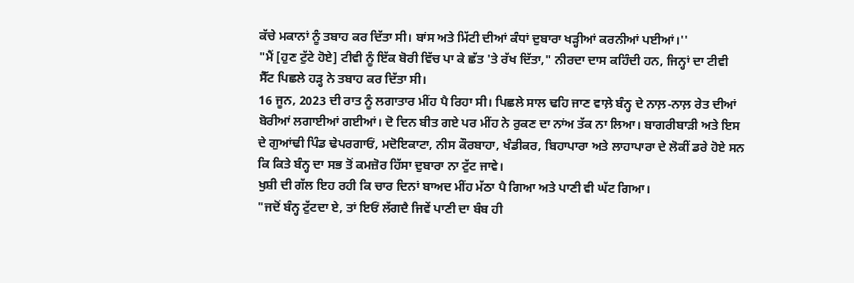ਕੱਚੇ ਮਕਾਨਾਂ ਨੂੰ ਤਬਾਹ ਕਰ ਦਿੱਤਾ ਸੀ। ਬਾਂਸ ਅਤੇ ਮਿੱਟੀ ਦੀਆਂ ਕੰਧਾਂ ਦੁਬਾਰਾ ਖੜ੍ਹੀਆਂ ਕਰਨੀਆਂ ਪਈਆਂ।''
"ਮੈਂ [ਹੁਣ ਟੁੱਟੇ ਹੋਏ] ਟੀਵੀ ਨੂੰ ਇੱਕ ਬੋਰੀ ਵਿੱਚ ਪਾ ਕੇ ਛੱਤ 'ਤੇ ਰੱਖ ਦਿੱਤਾ," ਨੀਰਦਾ ਦਾਸ ਕਹਿੰਦੀ ਹਨ, ਜਿਨ੍ਹਾਂ ਦਾ ਟੀਵੀ ਸੈੱਟ ਪਿਛਲੇ ਹੜ੍ਹ ਨੇ ਤਬਾਹ ਕਰ ਦਿੱਤਾ ਸੀ।
16 ਜੂਨ, 2023 ਦੀ ਰਾਤ ਨੂੰ ਲਗਾਤਾਰ ਮੀਂਹ ਪੈ ਰਿਹਾ ਸੀ। ਪਿਛਲੇ ਸਾਲ ਢਹਿ ਜਾਣ ਵਾਲ਼ੇ ਬੰਨ੍ਹ ਦੇ ਨਾਲ਼-ਨਾਲ਼ ਰੇਤ ਦੀਆਂ ਬੋਰੀਆਂ ਲਗਾਈਆਂ ਗਈਆਂ। ਦੋ ਦਿਨ ਬੀਤ ਗਏ ਪਰ ਮੀਂਹ ਨੇ ਰੁਕਣ ਦਾ ਨਾਂਅ ਤੱਕ ਨਾ ਲਿਆ। ਬਾਗਰੀਬਾੜੀ ਅਤੇ ਇਸ ਦੇ ਗੁਆਂਢੀ ਪਿੰਡ ਢੇਪਰਗਾਓਂ, ਮਦੋਇਕਾਟਾ, ਨੀਸ ਕੌਰਬਾਹਾ, ਖੰਡੀਕਰ, ਬਿਹਾਪਾਰਾ ਅਤੇ ਲਾਹਾਪਾਰਾ ਦੇ ਲੋਕੀਂ ਡਰੇ ਹੋਏ ਸਨ ਕਿ ਕਿਤੇ ਬੰਨ੍ਹ ਦਾ ਸਭ ਤੋਂ ਕਮਜ਼ੋਰ ਹਿੱਸਾ ਦੁਬਾਰਾ ਨਾ ਟੁੱਟ ਜਾਵੇ।
ਖੁਸ਼ੀ ਦੀ ਗੱਲ ਇਹ ਰਹੀ ਕਿ ਚਾਰ ਦਿਨਾਂ ਬਾਅਦ ਮੀਂਹ ਮੱਠਾ ਪੈ ਗਿਆ ਅਤੇ ਪਾਣੀ ਵੀ ਘੱਟ ਗਿਆ।
"ਜਦੋਂ ਬੰਨ੍ਹ ਟੁੱਟਦਾ ਏ, ਤਾਂ ਇਓਂ ਲੱਗਦੈ ਜਿਵੇਂ ਪਾਣੀ ਦਾ ਬੰਬ ਹੀ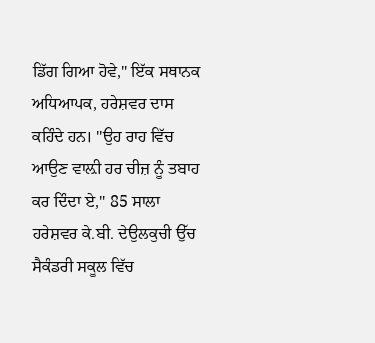ਡਿੱਗ ਗਿਆ ਹੋਵੇ," ਇੱਕ ਸਥਾਨਕ ਅਧਿਆਪਕ, ਹਰੇਸ਼ਵਰ ਦਾਸ ਕਹਿੰਦੇ ਹਨ। ''ਉਹ ਰਾਹ ਵਿੱਚ ਆਉਣ ਵਾਲ਼ੀ ਹਰ ਚੀਜ਼ ਨੂੰ ਤਬਾਹ ਕਰ ਦਿੰਦਾ ਏ," 85 ਸਾਲਾ ਹਰੇਸ਼ਵਰ ਕੇ.ਬੀ. ਦੇਉਲਕੁਚੀ ਉੱਚ ਸੈਕੰਡਰੀ ਸਕੂਲ ਵਿੱਚ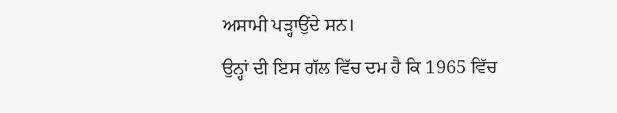ਅਸਾਮੀ ਪੜ੍ਹਾਉਂਦੇ ਸਨ।
ਉਨ੍ਹਾਂ ਦੀ ਇਸ ਗੱਲ ਵਿੱਚ ਦਮ ਹੈ ਕਿ 1965 ਵਿੱਚ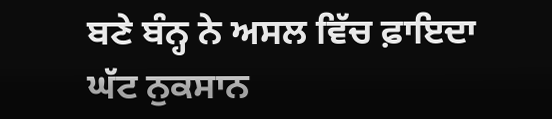ਬਣੇ ਬੰਨ੍ਹ ਨੇ ਅਸਲ ਵਿੱਚ ਫ਼ਾਇਦਾ ਘੱਟ ਨੁਕਸਾਨ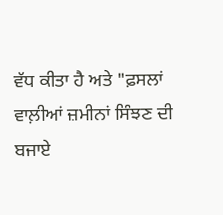ਵੱਧ ਕੀਤਾ ਹੈ ਅਤੇ "ਫ਼ਸਲਾਂ ਵਾਲ਼ੀਆਂ ਜ਼ਮੀਨਾਂ ਸਿੰਝਣ ਦੀ ਬਜਾਏ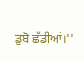ਡੁਬੋ ਛੱਡੀਆਂ।''